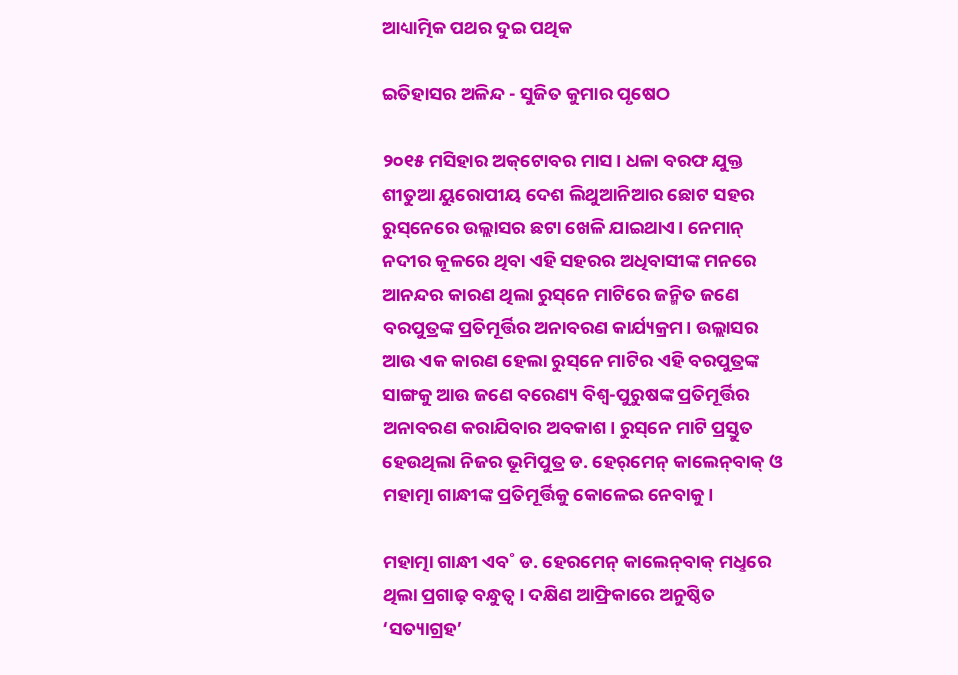ଆଧ୍ୟାତ୍ମିକ ପଥର ଦୁଇ ପଥିକ

ଇତିହାସର ଅଳିନ୍ଦ - ସୁଜିତ କୁମାର ପୃଷେଠ

୨୦୧୫ ମସିହାର ଅକ୍‌ଟୋବର ମାସ। ଧଳା ବରଫ ଯୁକ୍ତ ଶୀତୁଆ ୟୁରୋପୀୟ ଦେଶ ଲିଥୁଆନିଆର ଛୋଟ ସହର ରୁସ୍‌ନେରେ ଉଲ୍ଲାସର ଛଟା ଖେଳି ଯାଇଥାଏ। ନେମାନ୍‌ ନଦୀର କୂଳରେ ଥିବା ଏହି ସହରର ଅଧିବାସୀଙ୍କ ମନରେ ଆନନ୍ଦର କାରଣ ଥିଲା ରୁସ୍‌ନେ ମାଟିରେ ଜନ୍ମିତ ଜଣେ ବରପୁତ୍ରଙ୍କ ପ୍ରତିମୂର୍ତ୍ତିର ଅନାବରଣ କାର୍ଯ୍ୟକ୍ରମ। ଉଲ୍ଲାସର ଆଉ ଏକ କାରଣ ହେଲା ରୁସ୍‌ନେ ମାଟିର ଏହି ବରପୁତ୍ରଙ୍କ ସାଙ୍ଗକୁ ଆଉ ଜଣେ ବରେଣ୍ୟ ବିଶ୍ବ-ପୁରୁଷଙ୍କ ପ୍ରତିମୂର୍ତ୍ତିର ଅନାବରଣ କରାଯିବାର ଅବକାଶ। ରୁସ୍‌ନେ ମାଟି ପ୍ରସ୍ତୁତ ହେଉଥିଲା ନିଜର ଭୂମିପୁତ୍ର ଡ. ହେର‌୍‌ମେନ୍‌ କାଲେନ୍‌ବାକ୍‌ ଓ ମହାତ୍ମା ଗାନ୍ଧୀଙ୍କ ପ୍ରତିମୂର୍ତ୍ତିକୁ କୋଳେଇ ନେବାକୁ।

ମହାତ୍ମା ଗାନ୍ଧୀ ଏବ˚ ଡ. ହେରମେନ୍‌ କାଲେନ୍‌ବାକ୍‌ ମଧୢରେ ଥିଲା ପ୍ରଗାଢ଼ ବନ୍ଧୁତ୍ବ। ଦକ୍ଷିଣ ଆଫ୍ରିକାରେ ଅନୁଷ୍ଠିତ ‘ସତ୍ୟାଗ୍ରହ’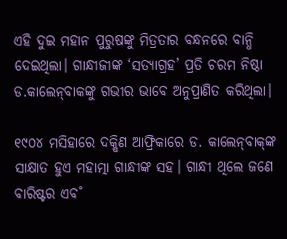ଏହି ଦୁଇ ମହାନ ପୁରୁଷଙ୍କୁ ମିତ୍ରତାର ବନ୍ଧନରେ ବାନ୍ଧି ଦେଇଥିଲା। ଗାନ୍ଧୀଜୀଙ୍କ ‘ସତ୍ୟାଗ୍ରହ’ ପ୍ରତି ଚରମ ନିଷ୍ଠା ଡ.କାଲେନ୍‌ବାକଙ୍କୁ ଗଭୀର ଭାବେ ଅନୁପ୍ରାଣିତ କରିଥିଲା।

୧୯୦୪ ମସିହାରେ ଦକ୍ଷିଣ ଆଫ୍ରିକାରେ ଡ. କାଲେନ୍‌ବାକ୍‌‍ଙ୍କ ସାକ୍ଷାତ ହୁଏ ମହାତ୍ମା ଗାନ୍ଧୀଙ୍କ ସହ। ଗାନ୍ଧୀ ଥିଲେ ଜଣେ ବାରିଷ୍ଟର ଏବ˚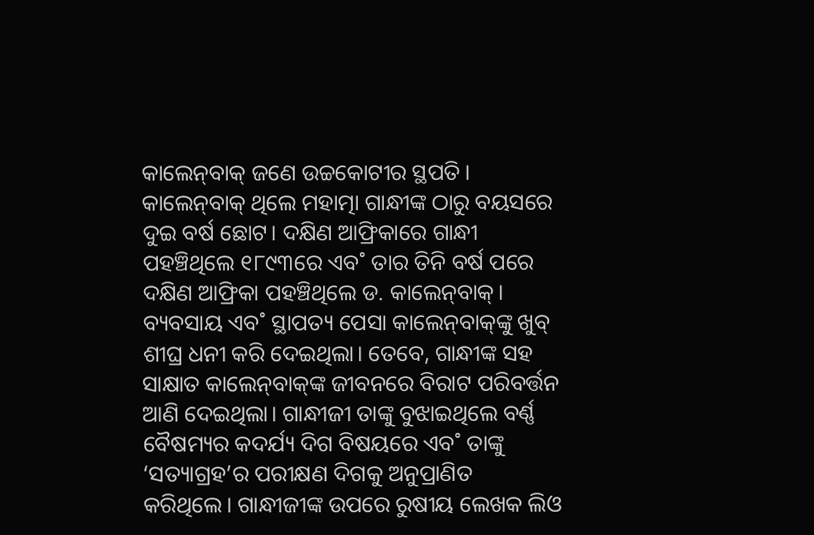କାଲେନ୍‌ବାକ୍‌ ଜଣେ ଉଚ୍ଚକୋଟୀର ସ୍ଥପତି। କାଲେନ୍‌ବାକ୍‌ ଥିଲେ ମହାତ୍ମା ଗାନ୍ଧୀଙ୍କ ଠାରୁ ବୟସରେ ଦୁଇ ବର୍ଷ ଛୋଟ। ଦକ୍ଷିଣ ଆଫ୍ରିକାରେ ଗାନ୍ଧୀ ପହଞ୍ଚିଥିଲେ ୧୮୯୩ରେ ଏବ˚ ତାର ତିନି ବର୍ଷ ପରେ ଦକ୍ଷିଣ ଆଫ୍ରିକା ପହଞ୍ଚିଥିଲେ ଡ. କାଲେନ୍‌ବାକ୍‌। ବ୍ୟବସାୟ ଏବ˚ ସ୍ଥାପତ୍ୟ ପେସା କାଲେନ୍‌ବାକ୍‌ଙ୍କୁ ଖୁବ୍‌ ଶୀଘ୍ର ଧନୀ କରି ଦେଇଥିଲା। ତେବେ, ଗାନ୍ଧୀଙ୍କ ସହ ସାକ୍ଷାତ କାଲେନ୍‌ବାକ୍‌ଙ୍କ ଜୀବନରେ ବିରାଟ ପରିବର୍ତ୍ତନ ଆଣି ଦେଇଥିଲା। ଗାନ୍ଧୀଜୀ ତାଙ୍କୁ ବୁଝାଇଥିଲେ ବର୍ଣ୍ଣ ବୈଷମ୍ୟର କଦର୍ଯ୍ୟ ଦିଗ ବିଷୟରେ ଏବ˚ ତାଙ୍କୁ ‘ସତ୍ୟାଗ୍ରହ’ର ପରୀକ୍ଷଣ ଦିଗକୁ ଅନୁପ୍ରାଣିତ କରିଥିଲେ। ଗାନ୍ଧୀଜୀଙ୍କ ଉପରେ ରୁଷୀୟ ଲେଖକ ଲିଓ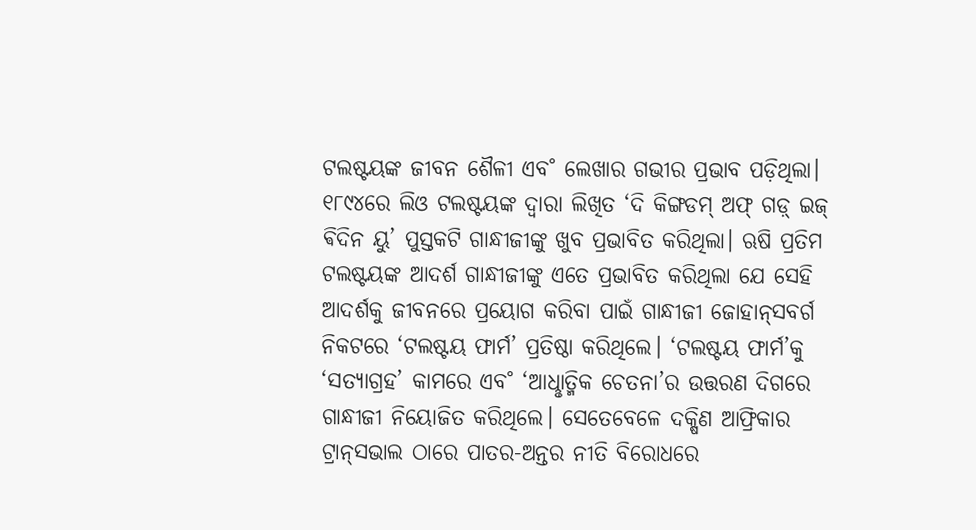ଟଲଷ୍ଟୟଙ୍କ ଜୀବନ ଶୈଳୀ ଏବ˚ ଲେଖାର ଗଭୀର ପ୍ରଭାବ ପଡ଼ିଥିଲା। ୧୮୯୪ରେ ଲିଓ ଟଲଷ୍ଟୟଙ୍କ ଦ୍ବାରା ଲିଖିତ ‘ଦି କିଙ୍ଗଡମ୍‌ ଅଫ୍‌ ଗଡ଼୍ ଇଜ୍‌ ଵିଦିନ ୟୁ’ ପୁସ୍ତକଟି ଗାନ୍ଧୀଜୀଙ୍କୁ ଖୁବ ପ୍ରଭାବିତ କରିଥିଲା। ଋଷି ପ୍ରତିମ ଟଲଷ୍ଟୟଙ୍କ ଆଦର୍ଶ ଗାନ୍ଧୀଜୀଙ୍କୁ ଏତେ ପ୍ରଭାବିତ କରିଥିଲା ଯେ ସେହି ଆଦର୍ଶକୁ ଜୀବନରେ ପ୍ରୟୋଗ କରିବା ପାଇଁ ଗାନ୍ଧୀଜୀ ଜୋହାନ୍‌ସବର୍ଗ ନିକଟରେ ‘ଟଲଷ୍ଟୟ ଫାର୍ମ’ ପ୍ରତିଷ୍ଠା କରିଥିଲେ। ‘ଟଲଷ୍ଟୟ ଫାର୍ମ’କୁ ‘ସତ୍ୟାଗ୍ରହ’ କାମରେ ଏବ˚ ‘ଆଧୢାତ୍ମିକ ଚେତନା’ର ଉତ୍ତରଣ ଦିଗରେ ଗାନ୍ଧୀଜୀ ନିୟୋଜିତ କରିଥିଲେ। ସେତେବେଳେ ଦକ୍ଷିଣ ଆଫ୍ରିକାର ଟ୍ରାନ୍‌ସଭାଲ ଠାରେ ପାତର-ଅନ୍ତର ନୀତି ବିରୋଧରେ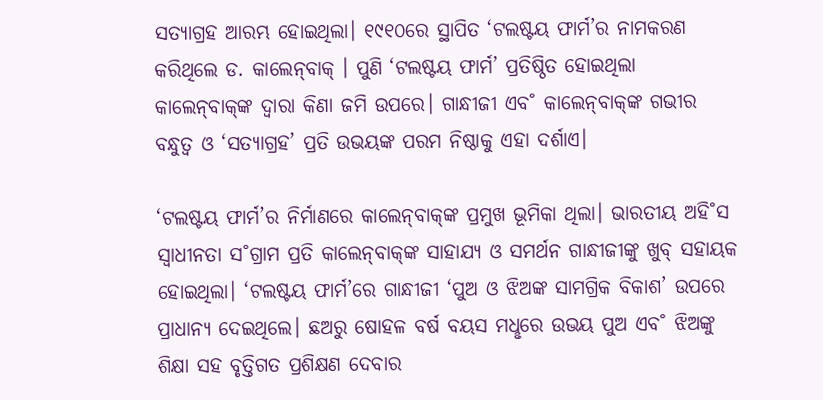ସତ୍ୟାଗ୍ରହ ଆରମ୍ଭ ହୋଇଥିଲା। ୧୯୧୦ରେ ସ୍ଥାପିତ ‘ଟଲଷ୍ଟୟ ଫାର୍ମ’ର ନାମକରଣ କରିଥିଲେ ଡ. କାଲେନ୍‌ବାକ୍‌ । ପୁଣି ‘ଟଲଷ୍ଟୟ ଫାର୍ମ’ ପ୍ରତିଷ୍ଠିତ ହୋଇଥିଲା କାଲେନ୍‌ବାକ୍‌ଙ୍କ ଦ୍ବାରା କିଣା ଜମି ଉପରେ। ଗାନ୍ଧୀଜୀ ଏବ˚ କାଲେନ୍‌ବାକ୍‌ଙ୍କ ଗଭୀର ବନ୍ଧୁତ୍ବ ଓ ‘ସତ୍ୟାଗ୍ରହ’ ପ୍ରତି ଉଭୟଙ୍କ ପରମ ନିଷ୍ଠାକୁ ଏହା ଦର୍ଶାଏ।

‘ଟଲଷ୍ଟୟ ଫାର୍ମ’ର ନିର୍ମାଣରେ କାଲେନ୍‌ବାକ୍‌ଙ୍କ ପ୍ରମୁଖ ଭୂମିକା ଥିଲା। ଭାରତୀୟ ଅହି˚ସ ସ୍ବାଧୀନତା ସ˚ଗ୍ରାମ ପ୍ରତି କାଲେନ୍‌ବାକ୍‌ଙ୍କ ସାହାଯ୍ୟ ଓ ସମର୍ଥନ ଗାନ୍ଧୀଜୀଙ୍କୁ ଖୁବ୍‌ ସହାୟକ ହୋଇଥିଲା। ‘ଟଲଷ୍ଟୟ ଫାର୍ମ’ରେ ଗାନ୍ଧୀଜୀ ‘ପୁଅ ଓ ଝିଅଙ୍କ ସାମଗ୍ରିକ ବିକାଶ’ ଉପରେ ପ୍ରାଧାନ୍ୟ ଦେଇଥିଲେ। ଛଅରୁ ଷୋହଳ ବର୍ଷ ବୟସ ମଧୢରେ ଉଭୟ ପୁଅ ଏବ˚ ଝିଅଙ୍କୁ ଶିକ୍ଷା ସହ ବୃତ୍ତିଗତ ପ୍ରଶିକ୍ଷଣ ଦେବାର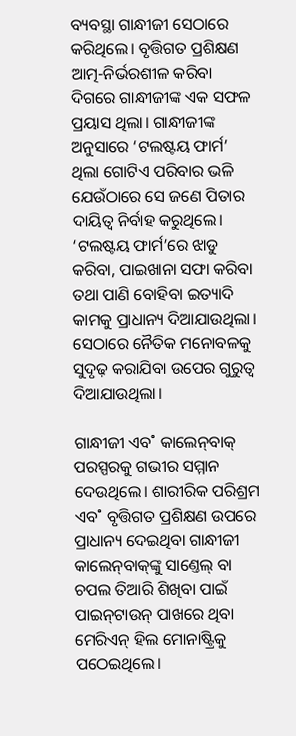ବ୍ୟବସ୍ଥା ଗାନ୍ଧୀଜୀ ସେଠାରେ କରିଥିଲେ। ବୃତ୍ତିଗତ ପ୍ରଶିକ୍ଷଣ ଆତ୍ମ-ନିର୍ଭରଶୀଳ କରିବା ଦିଗରେ ଗାନ୍ଧୀଜୀଙ୍କ ଏକ ସଫଳ ପ୍ରୟାସ ଥିଲା। ଗାନ୍ଧୀଜୀଙ୍କ ଅନୁସାରେ ‘ଟଲଷ୍ଟୟ ଫାର୍ମ’ ଥିଲା ଗୋଟିଏ ପରିବାର ଭଳି ଯେଉଁଠାରେ ସେ ଜଣେ ପିତାର ଦାୟିତ୍ବ ନିର୍ବାହ କରୁଥିଲେ। ‘ଟଲଷ୍ଟୟ ଫାର୍ମ’ରେ ଝାଡୁ କରିବା, ପାଇଖାନା ସଫା କରିବା ତଥା ପାଣି ବୋହିବା ଇତ୍ୟାଦି କାମକୁ ପ୍ରାଧାନ୍ୟ ଦିଆଯାଉଥିଲା। ସେଠାରେ ନୈତିକ ମନୋବଳକୁ ସୁଦୃଢ଼ କରାଯିବା ଉପ‌େର ଗୁରୁତ୍ବ ଦିଆଯାଉଥିଲା।

ଗାନ୍ଧୀଜୀ ଏବ˚ କାଲେନ୍‌ବାକ୍‌ ପରସ୍ପରକୁ ଗଭୀର ସମ୍ମାନ ଦେଉଥିଲେ। ଶାରୀରିକ ପରିଶ୍ରମ ଏବ˚ ବୃତ୍ତିଗତ ପ୍ରଶିକ୍ଷଣ ଉପରେ ପ୍ରାଧାନ୍ୟ ଦେଇଥିବା ଗାନ୍ଧୀଜୀ କାଲେନ୍‌ବାକ୍‌ଙ୍କୁ ସାଣ୍ତେଲ୍ ବା ଚପଲ ତିଆରି ଶିଖିବା ପାଇଁ ପାଇନ୍‌ଟାଉନ୍‌ ପାଖରେ ଥିବା ମେରିଏନ୍‌ ହିଲ ମୋନାଷ୍ଟ୍ରିକୁ ପଠେଇଥିଲେ।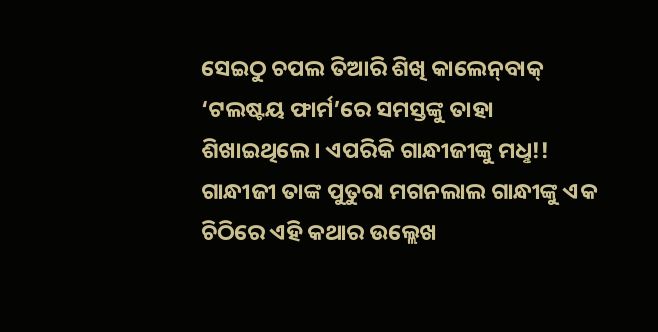ସେଇଠୁ ଚପଲ ତିଆରି ଶିଖି କାଲେନ୍‌ବାକ୍‌ ‘ଟଲଷ୍ଟୟ ଫାର୍ମ’ରେ ସମସ୍ତଙ୍କୁ ତାହା ଶିଖାଇଥିଲେ। ଏପରିକି ଗାନ୍ଧୀଜୀଙ୍କୁ ମଧୢ!! ଗାନ୍ଧୀଜୀ ତାଙ୍କ ପୁତୁରା ମଗନଲାଲ ଗାନ୍ଧୀଙ୍କୁ ଏକ ଚିଠିରେ ଏହି କଥାର ଉଲ୍ଲେଖ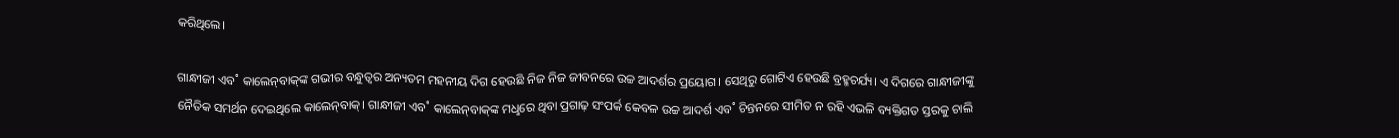କରିଥିଲେ।

ଗାନ୍ଧୀଜୀ ଏବ˚ କାଲେନ୍‌ବାକ୍‌ଙ୍କ ଗଭୀର ବନ୍ଧୁତ୍ବର ଅନ୍ୟତମ ମହନୀୟ ଦିଗ ହେଉଛି ନିଜ ନିଜ ଜୀବନରେ ଉଚ୍ଚ ଆଦର୍ଶର ପ୍ରୟୋଗ। ସେଥିରୁ ଗୋଟିଏ ହେଉଛି ବ୍ରହ୍ମଚର୍ଯ୍ୟ। ଏ ଦିଗରେ ଗାନ୍ଧୀଜୀଙ୍କୁ ନୈତିକ ସମର୍ଥନ ଦେଇଥିଲେ କାଲେନ୍‌ବାକ୍‌। ଗାନ୍ଧୀଜୀ ଏବ˚ କାଲେନ୍‌ବାକ୍‌ଙ୍କ ମଧୢରେ ଥିବା ପ୍ରଗାଢ଼ ସଂପର୍କ କେବଳ ଉଚ୍ଚ ଆଦର୍ଶ ଏବ˚ ଚିନ୍ତନରେ ସୀମିତ ନ ରହି ଏଭଳି ବ୍ୟକ୍ତିଗତ ସ୍ତରକୁ ଚାଲି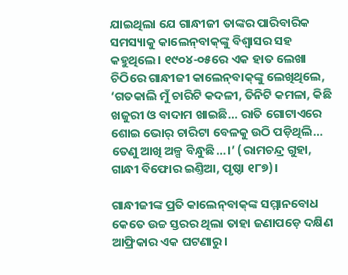ଯାଇଥିଲା ଯେ ଗାନ୍ଧୀଜୀ ତାଙ୍କର ପାରିବାରିକ ସମସ୍ୟାକୁ କାଲେନ୍‌ବାକ୍‌ଙ୍କୁ ବିଶ୍ବାସର ସହ କହୁଥିଲେ। ୧୯୦୪-୦୫ରେ ଏକ ହାତ ଲେଖା ଚିଠିରେ ଗାନ୍ଧୀଜୀ କାଲେନ୍‌ବାକ୍‌ଙ୍କୁ ଲେଖିଥିଲେ, ‘ଗତକାଲି ମୁଁ ଚାରିଟି କଦଳୀ, ତିନିଟି କମଳା, କିଛି ଖଜୁରୀ ଓ ବାଦାମ ଖାଇଛି… ରାତି ଗୋଟାଏରେ ଶୋଇ ଭୋର‌୍‌ ଚାରିଟା ବେଳକୁ ଉଠି ପଡ଼ିଥିଲି… ତେଣୁ ଆଖି ଅଳ୍ପ ବିନ୍ଧୁଛି…।’ (ରାମଚନ୍ଦ୍ର ଗୁହା, ଗାନ୍ଧୀ ବିଫୋର ଇଣ୍ତିଆ, ପୃଷ୍ଠା ୧୮୭)।

ଗାନ୍ଧୀଜୀଙ୍କ ପ୍ରତି କାଲେନ୍‌ବାକ୍‌ଙ୍କ ସମ୍ମାନବୋଧ କେତେ ଉଚ୍ଚ ସ୍ତରର ଥିଲା ତାହା ଜଣାପଡ଼େ ଦକ୍ଷିଣ ଆଫ୍ରିକାର ଏକ ଘଟଣାରୁ।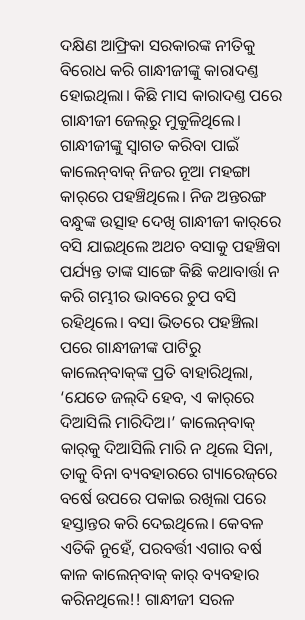ଦକ୍ଷିଣ ଆଫ୍ରିକା ସରକାରଙ୍କ ନୀତିକୁ ବିରୋଧ କରି ଗାନ୍ଧୀଜୀଙ୍କୁ କାରାଦଣ୍ତ ହୋଇଥିଲା। କିଛି ମାସ କାରାଦଣ୍ତ ପରେ ଗାନ୍ଧୀଜୀ ଜେଲ୍‌ରୁ ମୁକୁଳିଥିଲେ। ଗାନ୍ଧୀଜୀଙ୍କୁ ସ୍ବାଗତ କରିବା ପାଇଁ କାଲେନ୍‌ବାକ୍‌ ନିଜର ନୂଆ ମହଙ୍ଗା କାର‌୍‌ରେ ପହଞ୍ଚିଥିଲେ। ନିଜ ଅନ୍ତରଙ୍ଗ ବନ୍ଧୁଙ୍କ ଉତ୍ସାହ ଦେଖି ଗାନ୍ଧୀଜୀ କାର‌୍‌ରେ ବସି ଯାଇଥିଲେ ଅଥଚ ବସାକୁ ପହଞ୍ଚିବା ପର୍ଯ୍ୟନ୍ତ ତାଙ୍କ ସାଙ୍ଗେ କିଛି କଥାବାର୍ତ୍ତା ନ କରି ଗମ୍ଭୀର ଭାବରେ ଚୁପ ବସି ରହିଥିଲେ। ବସା ଭିତରେ ପହଞ୍ଚିଲା ପରେ ଗାନ୍ଧୀଜୀଙ୍କ ପାଟିରୁ କାଲେନ୍‌ବାକ୍‌ଙ୍କ ପ୍ରତି ବାହାରିଥିଲା, ‘ଯେତେ ଜଲ୍‌ଦି ହେବ, ଏ କାର‌୍‌ରେ ଦିଆସିଲି ମାରିଦିଅ।’ କାଲେନ୍‌ବାକ୍‌ କାର‌୍‌କୁ ଦିଆସିଲି ମାରି ନ ଥିଲେ ସିନା, ତାକୁ ବିନା ବ୍ୟବହାରରେ ଗ୍ୟାରେଜ୍‌ରେ ବର୍ଷେ ଉପରେ ପକାଇ ରଖିଲା ପରେ ହସ୍ତାନ୍ତର କରି ଦେଇଥିଲେ। କେବଳ ଏତିକି ନୁହେଁ, ପରବର୍ତ୍ତୀ ଏଗାର ବର୍ଷ କାଳ କାଲେନ୍‌ବାକ୍‌ କାର‌୍‌ ବ୍ୟବହାର କରିନଥିଲେ!! ଗାନ୍ଧୀଜୀ ସରଳ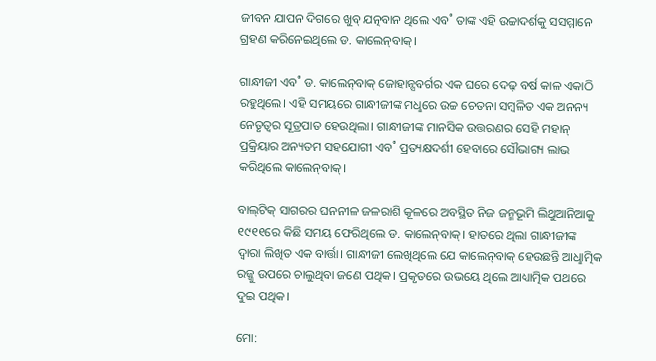ଜୀବନ ଯାପନ ଦିଗରେ ଖୁବ୍‌ ଯତ୍ନବାନ ଥିଲେ ଏବ˚ ତାଙ୍କ ଏହି ଉଚ୍ଚାଦର୍ଶକୁ ସସମ୍ମାନେ ଗ୍ରହଣ କରିନେଇଥିଲେ ଡ. କାଲେନ୍‌ବାକ୍‌।

ଗାନ୍ଧୀଜୀ ଏବ˚ ଡ. କାଲେନ୍‌ବାକ୍‌ ଜୋହାନ୍ସବର୍ଗର ଏକ ଘରେ ଦେଢ଼ ବର୍ଷ କାଳ ଏକାଠି ରହୁଥିଲେ। ଏହି ସମୟରେ ଗାନ୍ଧୀଜୀଙ୍କ ମଧୢରେ ଉଚ୍ଚ ଚେତନା ସମ୍ବଳିତ ଏକ ଅନନ୍ୟ ନେତୃତ୍ବର ସୂତ୍ରପାତ ହେଉଥିଲା। ଗାନ୍ଧୀଜୀଙ୍କ ମାନସିକ ଉତ୍ତରଣର ସେହି ମହାନ୍‌ ପ୍ରକ୍ରିୟାର ଅନ୍ୟତମ ସହଯୋଗୀ ଏବ˚ ପ୍ରତ୍ୟକ୍ଷଦର୍ଶୀ ହେବାରେ ସୌଭାଗ୍ୟ ଲାଭ କରିଥିଲେ କାଲେନ୍‌ବାକ୍‌।

ବାଲ୍‌ଟିକ୍‌ ସାଗରର ଘନନୀଳ ଜଳରାଶି କୂଳରେ ଅବସ୍ଥିତ ନିଜ ଜନ୍ମଭୂମି ଲିଥୁଆନିଆକୁ ୧୯୧୧ରେ କିଛି ସମୟ ଫେରିଥିଲେ ଡ. କାଲେନ୍‌ବାକ୍‌। ହାତରେ ଥିଲା ଗାନ୍ଧୀଜୀଙ୍କ ଦ୍ବାରା ଲିଖିତ ଏକ ବାର୍ତ୍ତା। ଗାନ୍ଧୀଜୀ ଲେଖିଥିଲେ ଯେ କାଲେନ୍‌ବାକ୍‌ ହେଉଛନ୍ତି ଆଧୢାତ୍ମିକ ରଜ୍ଜୁ ଉପରେ ଚାଲୁଥିବା ଜଣେ ପଥିକ। ପ୍ରକୃତରେ ଉଭୟେ ଥିଲେ ଆଧ୍ୟାତ୍ମିକ ପଥରେ ଦୁଇ ପଥିକ।

ମୋ: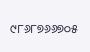୯୮୬୮୭୬୬୭୦୫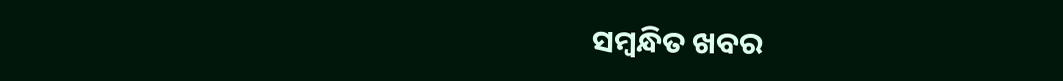ସମ୍ବନ୍ଧିତ ଖବର